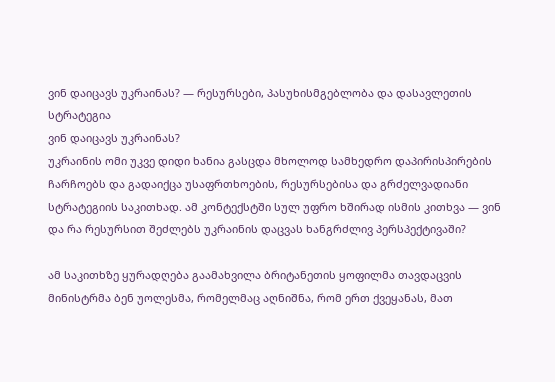ვინ დაიცავს უკრაინას? — რესურსები, პასუხისმგებლობა და დასავლეთის სტრატეგია
ვინ დაიცავს უკრაინას?
უკრაინის ომი უკვე დიდი ხანია გასცდა მხოლოდ სამხედრო დაპირისპირების ჩარჩოებს და გადაიქცა უსაფრთხოების, რესურსებისა და გრძელვადიანი სტრატეგიის საკითხად. ამ კონტექსტში სულ უფრო ხშირად ისმის კითხვა — ვინ და რა რესურსით შეძლებს უკრაინის დაცვას ხანგრძლივ პერსპექტივაში?

ამ საკითხზე ყურადღება გაამახვილა ბრიტანეთის ყოფილმა თავდაცვის მინისტრმა ბენ უოლესმა, რომელმაც აღნიშნა, რომ ერთ ქვეყანას, მათ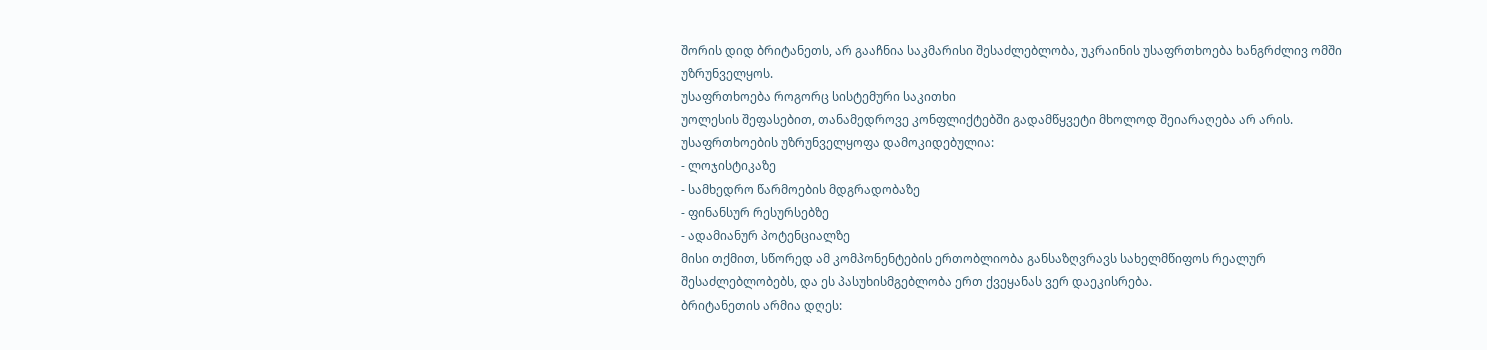შორის დიდ ბრიტანეთს, არ გააჩნია საკმარისი შესაძლებლობა, უკრაინის უსაფრთხოება ხანგრძლივ ომში უზრუნველყოს.
უსაფრთხოება როგორც სისტემური საკითხი
უოლესის შეფასებით, თანამედროვე კონფლიქტებში გადამწყვეტი მხოლოდ შეიარაღება არ არის. უსაფრთხოების უზრუნველყოფა დამოკიდებულია:
- ლოჯისტიკაზე
- სამხედრო წარმოების მდგრადობაზე
- ფინანსურ რესურსებზე
- ადამიანურ პოტენციალზე
მისი თქმით, სწორედ ამ კომპონენტების ერთობლიობა განსაზღვრავს სახელმწიფოს რეალურ შესაძლებლობებს, და ეს პასუხისმგებლობა ერთ ქვეყანას ვერ დაეკისრება.
ბრიტანეთის არმია დღეს: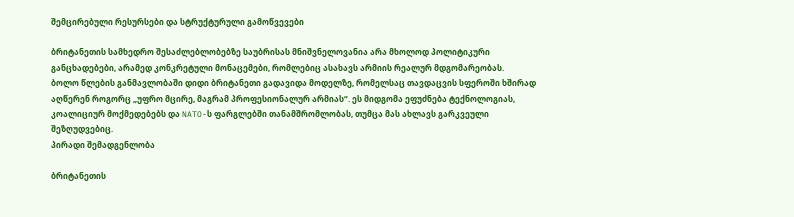შემცირებული რესურსები და სტრუქტურული გამოწვევები

ბრიტანეთის სამხედრო შესაძლებლობებზე საუბრისას მნიშვნელოვანია არა მხოლოდ პოლიტიკური განცხადებები, არამედ კონკრეტული მონაცემები, რომლებიც ასახავს არმიის რეალურ მდგომარეობას.
ბოლო წლების განმავლობაში დიდი ბრიტანეთი გადავიდა მოდელზე, რომელსაც თავდაცვის სფეროში ხშირად აღწერენ როგორც „უფრო მცირე, მაგრამ პროფესიონალურ არმიას“. ეს მიდგომა ეფუძნება ტექნოლოგიას, კოალიციურ მოქმედებებს და NATO-ს ფარგლებში თანამშრომლობას, თუმცა მას ახლავს გარკვეული შეზღუდვებიც.
პირადი შემადგენლობა

ბრიტანეთის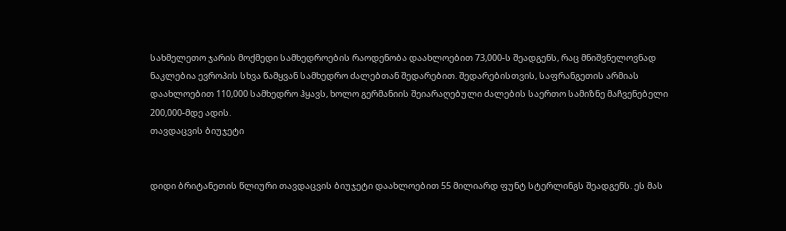სახმელეთო ჯარის მოქმედი სამხედროების რაოდენობა დაახლოებით 73,000-ს შეადგენს, რაც მნიშვნელოვნად ნაკლებია ევროპის სხვა წამყვან სამხედრო ძალებთან შედარებით. შედარებისთვის, საფრანგეთის არმიას დაახლოებით 110,000 სამხედრო ჰყავს, ხოლო გერმანიის შეიარაღებული ძალების საერთო სამიზნე მაჩვენებელი 200,000-მდე ადის.
თავდაცვის ბიუჯეტი


დიდი ბრიტანეთის წლიური თავდაცვის ბიუჯეტი დაახლოებით 55 მილიარდ ფუნტ სტერლინგს შეადგენს. ეს მას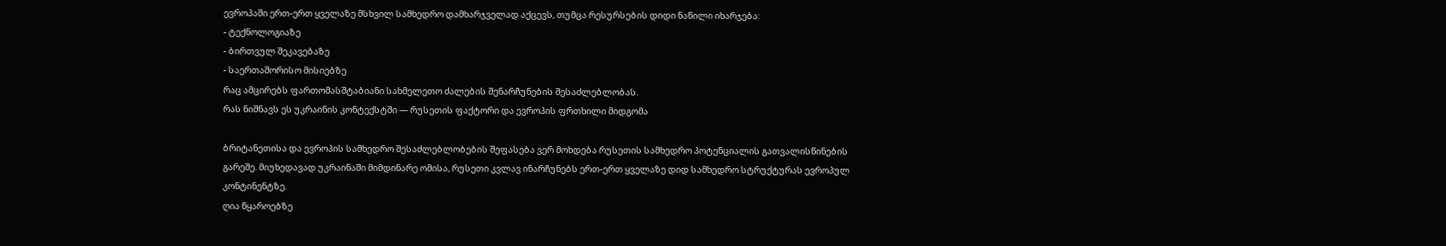ევროპაში ერთ-ერთ ყველაზე მსხვილ სამხედრო დამხარჯველად აქცევს, თუმცა რესურსების დიდი ნაწილი იხარჯება:
- ტექნოლოგიაზე
- ბირთვულ შეკავებაზე
- საერთაშორისო მისიებზე
რაც ამცირებს ფართომასშტაბიანი სახმელეთო ძალების შენარჩუნების შესაძლებლობას.
რას ნიშნავს ეს უკრაინის კონტექსტში — რუსეთის ფაქტორი და ევროპის ფრთხილი მიდგომა

ბრიტანეთისა და ევროპის სამხედრო შესაძლებლობების შეფასება ვერ მოხდება რუსეთის სამხედრო პოტენციალის გათვალისწინების გარეშე. მიუხედავად უკრაინაში მიმდინარე ომისა, რუსეთი კვლავ ინარჩუნებს ერთ-ერთ ყველაზე დიდ სამხედრო სტრუქტურას ევროპულ კონტინენტზე.
ღია წყაროებზე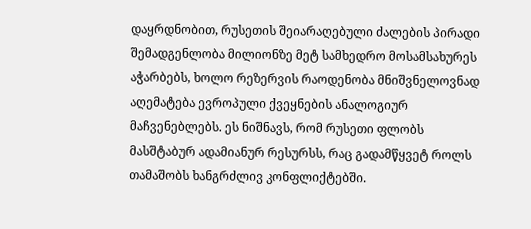დაყრდნობით, რუსეთის შეიარაღებული ძალების პირადი შემადგენლობა მილიონზე მეტ სამხედრო მოსამსახურეს აჭარბებს, ხოლო რეზერვის რაოდენობა მნიშვნელოვნად აღემატება ევროპული ქვეყნების ანალოგიურ მაჩვენებლებს. ეს ნიშნავს, რომ რუსეთი ფლობს მასშტაბურ ადამიანურ რესურსს, რაც გადამწყვეტ როლს თამაშობს ხანგრძლივ კონფლიქტებში.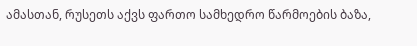ამასთან, რუსეთს აქვს ფართო სამხედრო წარმოების ბაზა,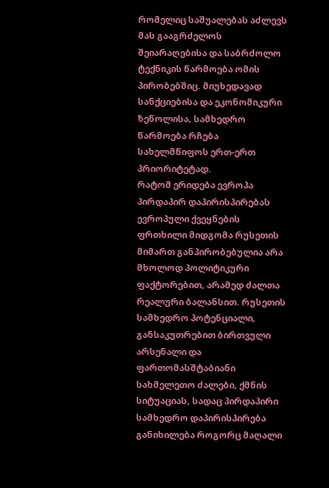რომელიც საშუალებას აძლევს მას გააგრძელოს შეიარაღებისა და საბრძოლო ტექნიკის წარმოება ომის პირობებშიც. მიუხედავად სანქციებისა და ეკონომიკური ზეწოლისა, სამხედრო წარმოება რჩება სახელმწიფოს ერთ-ერთ პრიორიტეტად.
რატომ ერიდება ევროპა პირდაპირ დაპირისპირებას
ევროპული ქვეყნების ფრთხილი მიდგომა რუსეთის მიმართ განპირობებულია არა მხოლოდ პოლიტიკური ფაქტორებით, არამედ ძალთა რეალური ბალანსით. რუსეთის სამხედრო პოტენციალი, განსაკუთრებით ბირთვული არსენალი და ფართომასშტაბიანი სახმელეთო ძალები, ქმნის სიტუაციას, სადაც პირდაპირი სამხედრო დაპირისპირება განიხილება როგორც მაღალი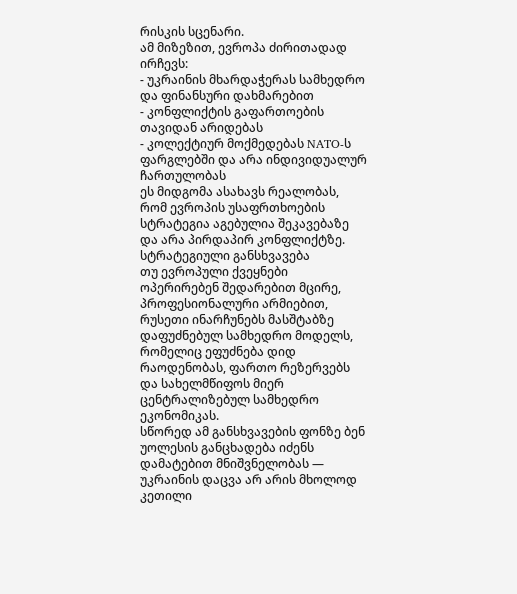რისკის სცენარი.
ამ მიზეზით, ევროპა ძირითადად ირჩევს:
- უკრაინის მხარდაჭერას სამხედრო და ფინანსური დახმარებით
- კონფლიქტის გაფართოების თავიდან არიდებას
- კოლექტიურ მოქმედებას NATO-ს ფარგლებში და არა ინდივიდუალურ ჩართულობას
ეს მიდგომა ასახავს რეალობას, რომ ევროპის უსაფრთხოების სტრატეგია აგებულია შეკავებაზე და არა პირდაპირ კონფლიქტზე.
სტრატეგიული განსხვავება
თუ ევროპული ქვეყნები ოპერირებენ შედარებით მცირე, პროფესიონალური არმიებით, რუსეთი ინარჩუნებს მასშტაბზე დაფუძნებულ სამხედრო მოდელს, რომელიც ეფუძნება დიდ რაოდენობას, ფართო რეზერვებს და სახელმწიფოს მიერ ცენტრალიზებულ სამხედრო ეკონომიკას.
სწორედ ამ განსხვავების ფონზე ბენ უოლესის განცხადება იძენს დამატებით მნიშვნელობას — უკრაინის დაცვა არ არის მხოლოდ კეთილი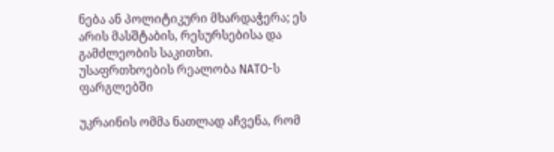ნება ან პოლიტიკური მხარდაჭერა; ეს არის მასშტაბის, რესურსებისა და გამძლეობის საკითხი.
უსაფრთხოების რეალობა NATO-ს ფარგლებში

უკრაინის ომმა ნათლად აჩვენა, რომ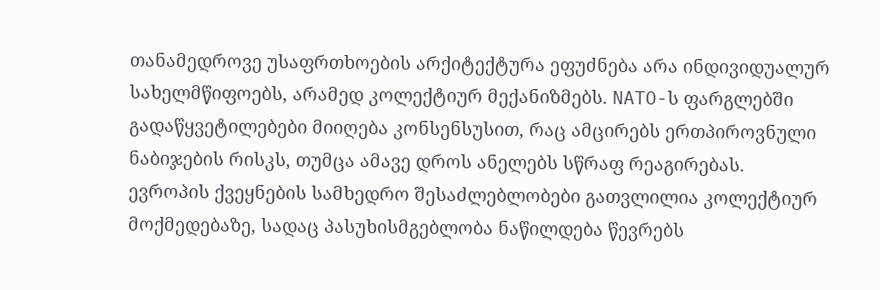თანამედროვე უსაფრთხოების არქიტექტურა ეფუძნება არა ინდივიდუალურ სახელმწიფოებს, არამედ კოლექტიურ მექანიზმებს. NATO-ს ფარგლებში გადაწყვეტილებები მიიღება კონსენსუსით, რაც ამცირებს ერთპიროვნული ნაბიჯების რისკს, თუმცა ამავე დროს ანელებს სწრაფ რეაგირებას.
ევროპის ქვეყნების სამხედრო შესაძლებლობები გათვლილია კოლექტიურ მოქმედებაზე, სადაც პასუხისმგებლობა ნაწილდება წევრებს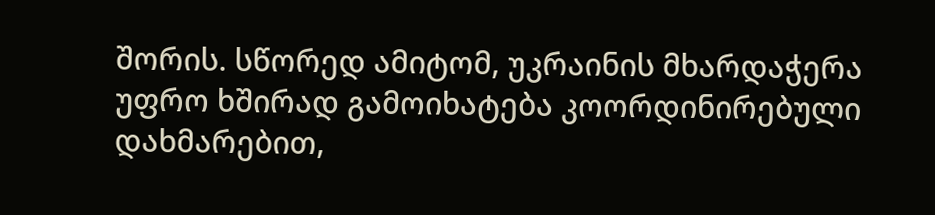შორის. სწორედ ამიტომ, უკრაინის მხარდაჭერა უფრო ხშირად გამოიხატება კოორდინირებული დახმარებით,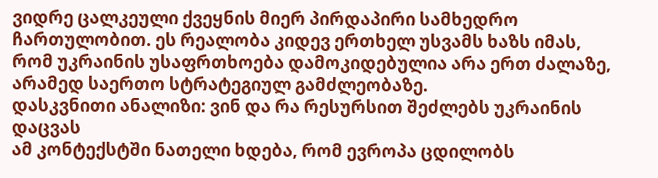ვიდრე ცალკეული ქვეყნის მიერ პირდაპირი სამხედრო ჩართულობით. ეს რეალობა კიდევ ერთხელ უსვამს ხაზს იმას, რომ უკრაინის უსაფრთხოება დამოკიდებულია არა ერთ ძალაზე, არამედ საერთო სტრატეგიულ გამძლეობაზე.
დასკვნითი ანალიზი: ვინ და რა რესურსით შეძლებს უკრაინის დაცვას
ამ კონტექსტში ნათელი ხდება, რომ ევროპა ცდილობს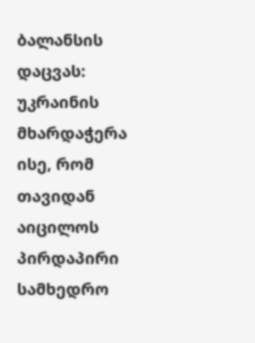ბალანსის დაცვას:
უკრაინის მხარდაჭერა ისე, რომ თავიდან აიცილოს პირდაპირი სამხედრო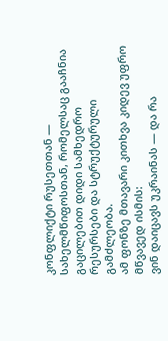კონფლიქტი რუსეთთან — სახელმწიფოსთან, რომელსაც გააჩნია გაცილებით დიდი სამხედრო რესურსები და სტრუქტურული გამძლეობა.
ამ ფონზე მთავარი კითხვა კიდევ უფრო მწვავედ ისმის:
ვინ დაიცავს უკრაინას — და რა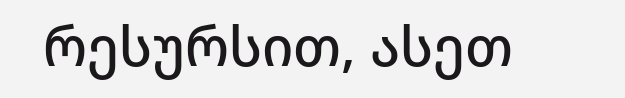რესურსით, ასეთ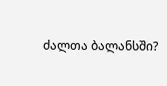ძალთა ბალანსში?